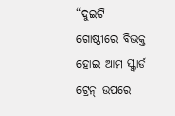“ଦୁଇଟି ଗୋଷ୍ଠୀରେ ବିଭକ୍ତ ହୋଇ ଆମ ସ୍କ୍ୱାର୍ଡ ଟ୍ରେନ୍ ଉପରେ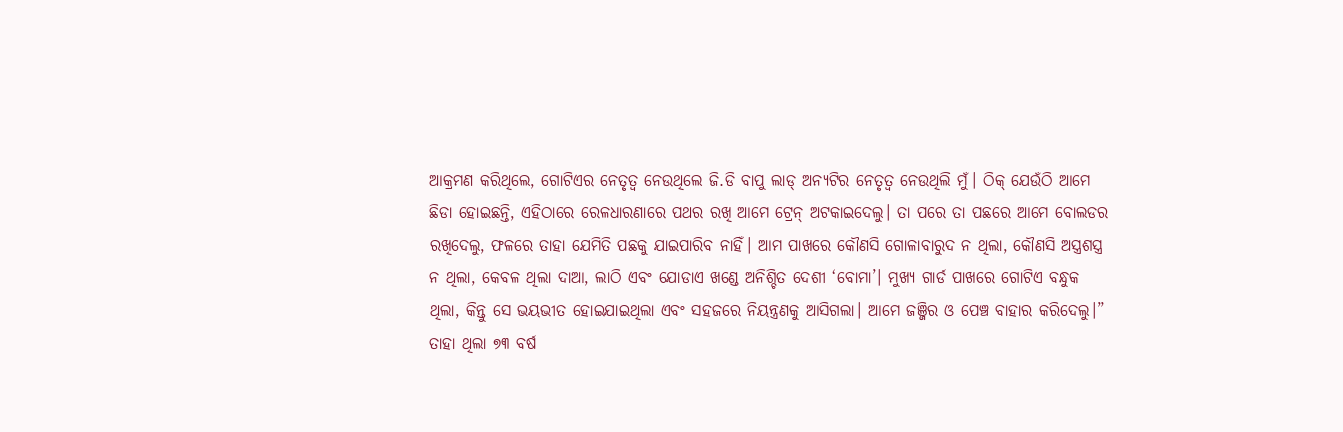ଆକ୍ରମଣ କରିଥିଲେ, ଗୋଟିଏର ନେତୃତ୍ୱ ନେଉଥିଲେ ଜି.ଡି ବାପୁ ଲାଡ୍ ଅନ୍ୟଟିର ନେତୃତ୍ୱ ନେଉଥିଲି ମୁଁ। ଠିକ୍ ଯେଉଁଠି ଆମେ ଛିଡା ହୋଇଛନ୍ତି, ଏହିଠାରେ ରେଳଧାରଣାରେ ପଥର ରଖି ଆମେ ଟ୍ରେନ୍ ଅଟକାଇଦେଲୁ। ତା ପରେ ତା ପଛରେ ଆମେ ବୋଲଡର ରଖିଦେଲୁ, ଫଳରେ ତାହା ଯେମିତି ପଛକୁ ଯାଇପାରିବ ନାହିଁ। ଆମ ପାଖରେ କୌଣସି ଗୋଳାବାରୁଦ ନ ଥିଲା, କୌଣସି ଅସ୍ତ୍ରଶସ୍ତ୍ର ନ ଥିଲା, କେବଳ ଥିଲା ଦାଆ, ଲାଠି ଏବଂ ଯୋଡାଏ ଖଣ୍ଡେ ଅନିଶ୍ଚିତ ଦେଶୀ ‘ବୋମା’। ମୁଖ୍ୟ ଗାର୍ଡ ପାଖରେ ଗୋଟିଏ ବନ୍ଧୁକ ଥିଲା, କିନ୍ତୁ ସେ ଭୟଭୀତ ହୋଇଯାଇଥିଲା ଏବଂ ସହଜରେ ନିୟନ୍ତ୍ରଣକୁ ଆସିଗଲା। ଆମେ ଜଞ୍ଜିର ଓ ପେଞ୍ଚ ବାହାର କରିଦେଲୁ।”
ତାହା ଥିଲା ୭୩ ବର୍ଷ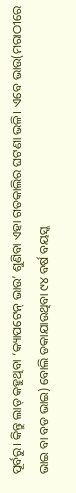ପୂର୍ବରୁ। କିନ୍ତୁ ଲାଡ୍ କହୁଥିବା ‘କ୍ୟାପଟେନ୍ ଭାଉ’ ଶୁଣିବା ଏହା ଗତକାଲିର ଘଟଣା ଭଳି। ଏବେ ଭାଉ(ମରାଠୀରେ ଭାଇ ବା ବଡ ଭାଇ) ବୋଲି ଡକାଯାଉଥିବା ୯୪ ବର୍ଷ ବୟସ୍କ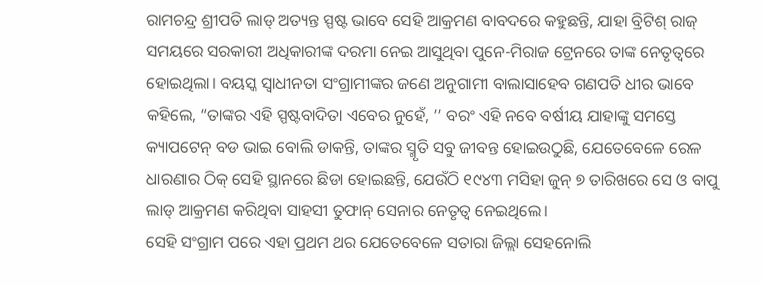ରାମଚନ୍ଦ୍ର ଶ୍ରୀପତି ଲାଡ୍ ଅତ୍ୟନ୍ତ ସ୍ପଷ୍ଟ ଭାବେ ସେହି ଆକ୍ରମଣ ବାବଦରେ କହୁଛନ୍ତି, ଯାହା ବ୍ରିଟିଶ୍ ରାଜ୍ ସମୟରେ ସରକାରୀ ଅଧିକାରୀଙ୍କ ଦରମା ନେଇ ଆସୁଥିବା ପୁନେ-ମିରାଜ ଟ୍ରେନରେ ତାଙ୍କ ନେତୃତ୍ୱରେ ହୋଇଥିଲା। ବୟସ୍କ ସ୍ୱାଧୀନତା ସଂଗ୍ରାମୀଙ୍କର ଜଣେ ଅନୁଗାମୀ ବାଲାସାହେବ ଗଣପତି ଧୀର ଭାବେ କହିଲେ, “ତାଙ୍କର ଏହି ସ୍ପଷ୍ଟବାଦିତା ଏବେର ନୁହେଁ, ’’ ବରଂ ଏହି ନବେ ବର୍ଷୀୟ ଯାହାଙ୍କୁ ସମସ୍ତେ କ୍ୟାପଟେନ୍ ବଡ ଭାଇ ବୋଲି ଡାକନ୍ତି, ତାଙ୍କର ସ୍ମୃତି ସବୁ ଜୀବନ୍ତ ହୋଇଉଠୁଛି, ଯେତେବେଳେ ରେଳ ଧାରଣାର ଠିକ୍ ସେହି ସ୍ଥାନରେ ଛିଡା ହୋଇଛନ୍ତି, ଯେଉଁଠି ୧୯୪୩ ମସିହା ଜୁନ୍ ୭ ତାରିଖରେ ସେ ଓ ବାପୁ ଲାଡ୍ ଆକ୍ରମଣ କରିଥିବା ସାହସୀ ତୁଫାନ୍ ସେନାର ନେତୃତ୍ୱ ନେଇଥିଲେ।
ସେହି ସଂଗ୍ରାମ ପରେ ଏହା ପ୍ରଥମ ଥର ଯେତେବେଳେ ସତାରା ଜିଲ୍ଲା ସେହନୋଲି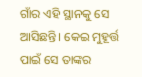ଗାଁର ଏହି ସ୍ଥାନକୁ ସେ ଆସିଛନ୍ତି। କେଇ ମୁହୂର୍ତ୍ତ ପାଇଁ ସେ ତାଙ୍କର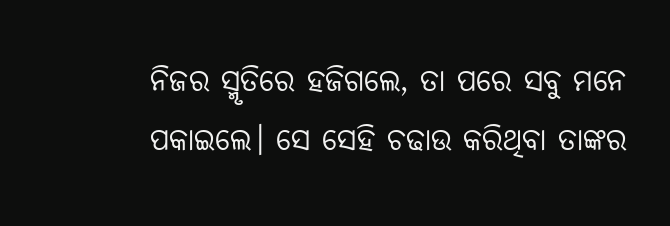ନିଜର ସ୍ମୃତିରେ ହଜିଗଲେ, ତା ପରେ ସବୁ ମନେ ପକାଇଲେ। ସେ ସେହି ଚଢାଉ କରିଥିବା ତାଙ୍କର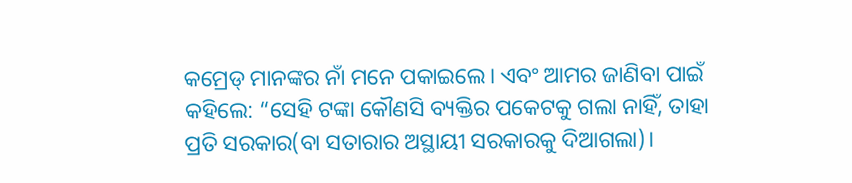କମ୍ରେଡ୍ ମାନଙ୍କର ନାଁ ମନେ ପକାଇଲେ। ଏବଂ ଆମର ଜାଣିବା ପାଇଁ କହିଲେ: “ସେହି ଟଙ୍କା କୌଣସି ବ୍ୟକ୍ତିର ପକେଟକୁ ଗଲା ନାହିଁ, ତାହା ପ୍ରତି ସରକାର(ବା ସତାରାର ଅସ୍ଥାୟୀ ସରକାରକୁ ଦିଆଗଲା)।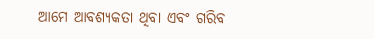ଆମେ ଆବଶ୍ୟକତା ଥିବା ଏବଂ ଗରିବ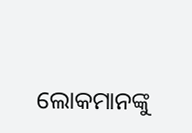ଲୋକମାନଙ୍କୁ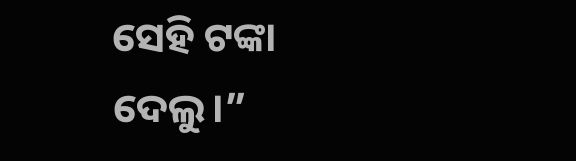ସେହି ଟଙ୍କା ଦେଲୁ।”